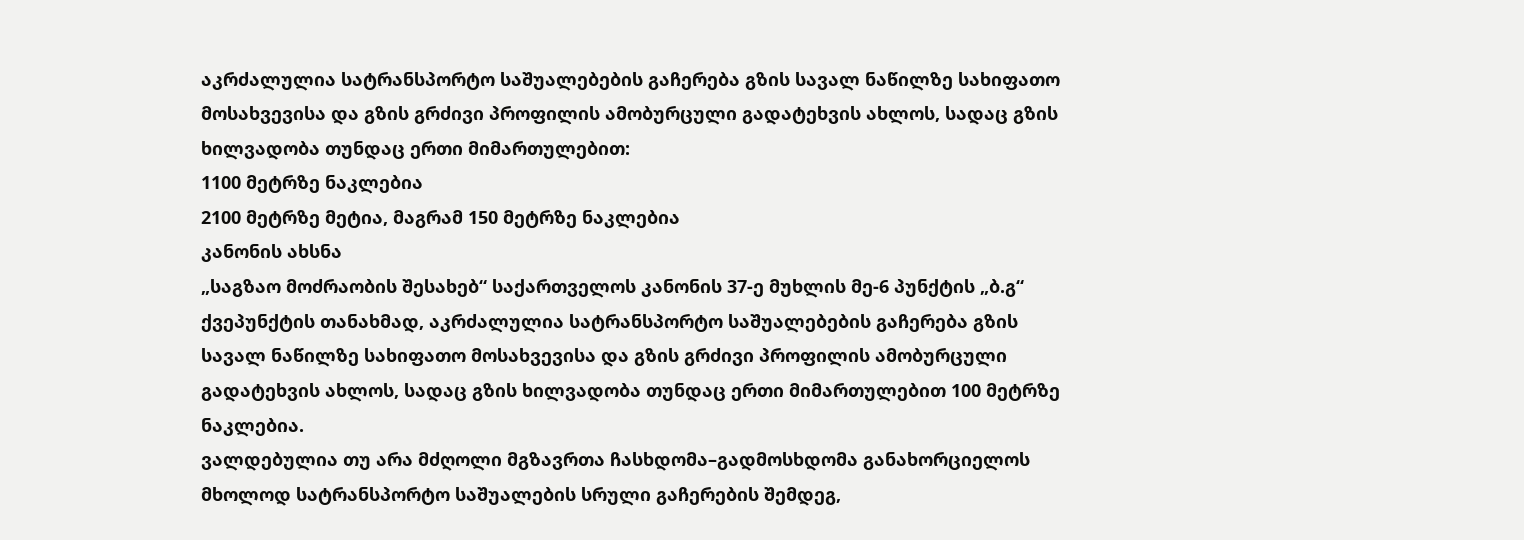აკრძალულია სატრანსპორტო საშუალებების გაჩერება გზის სავალ ნაწილზე სახიფათო მოსახვევისა და გზის გრძივი პროფილის ამობურცული გადატეხვის ახლოს, სადაც გზის ხილვადობა თუნდაც ერთი მიმართულებით:
1100 მეტრზე ნაკლებია
2100 მეტრზე მეტია, მაგრამ 150 მეტრზე ნაკლებია
კანონის ახსნა
„საგზაო მოძრაობის შესახებ“ საქართველოს კანონის 37-ე მუხლის მე-6 პუნქტის „ბ.გ“ ქვეპუნქტის თანახმად, აკრძალულია სატრანსპორტო საშუალებების გაჩერება გზის სავალ ნაწილზე სახიფათო მოსახვევისა და გზის გრძივი პროფილის ამობურცული გადატეხვის ახლოს, სადაც გზის ხილვადობა თუნდაც ერთი მიმართულებით 100 მეტრზე ნაკლებია.
ვალდებულია თუ არა მძღოლი მგზავრთა ჩასხდომა–გადმოსხდომა განახორციელოს მხოლოდ სატრანსპორტო საშუალების სრული გაჩერების შემდეგ,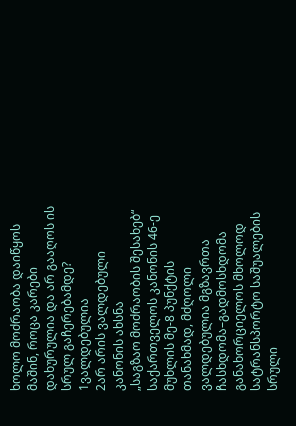ხოლო მოძრაობა დაიწყოს მაშინ, როცა კარები დახურულია და არ გააღოს ის სრულ გაჩერებამდე?
1ვალდებულია
2არ არის ვალდებული
კანონის ახსნა
„საგზაო მოძრაობის შესახებ“ საქართველოს კანონის 46-ე მუხლის მე-8 პუნქტის თანახმად, მძღოლი ვალდებულია მგზავრთა ჩასხდომა–გადმოსხდომა განახორციელოს მხოლოდ სატრანსპორტო საშუალების სრული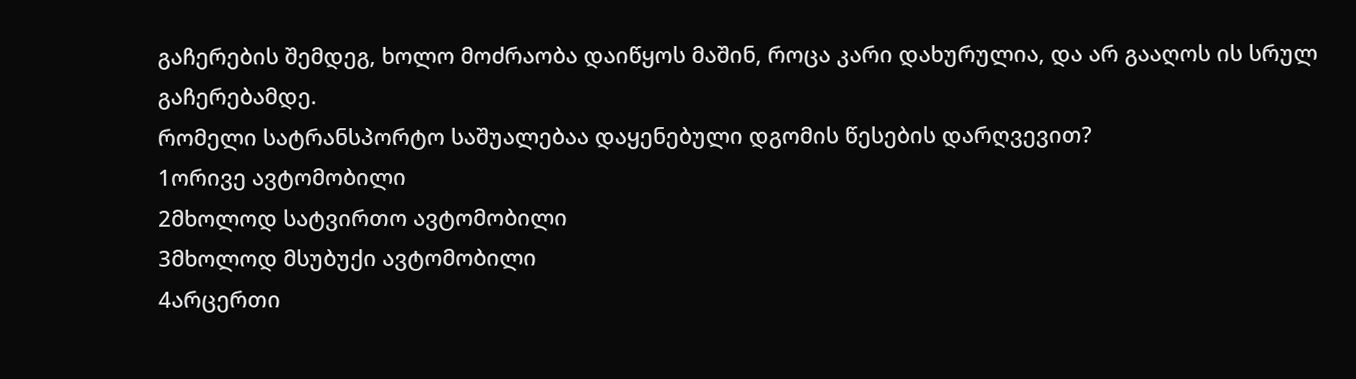გაჩერების შემდეგ, ხოლო მოძრაობა დაიწყოს მაშინ, როცა კარი დახურულია, და არ გააღოს ის სრულ გაჩერებამდე.
რომელი სატრანსპორტო საშუალებაა დაყენებული დგომის წესების დარღვევით?
1ორივე ავტომობილი
2მხოლოდ სატვირთო ავტომობილი
3მხოლოდ მსუბუქი ავტომობილი
4არცერთი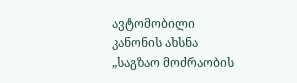ავტომობილი
კანონის ახსნა
„საგზაო მოძრაობის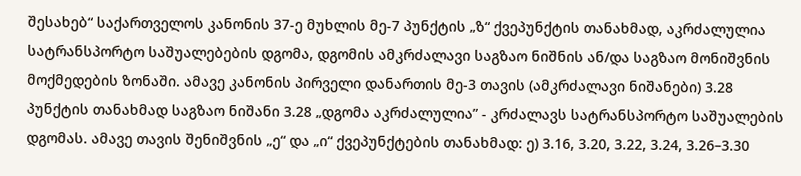შესახებ“ საქართველოს კანონის 37-ე მუხლის მე-7 პუნქტის „ზ“ ქვეპუნქტის თანახმად, აკრძალულია სატრანსპორტო საშუალებების დგომა, დგომის ამკრძალავი საგზაო ნიშნის ან/და საგზაო მონიშვნის მოქმედების ზონაში. ამავე კანონის პირველი დანართის მე-3 თავის (ამკრძალავი ნიშანები) 3.28 პუნქტის თანახმად საგზაო ნიშანი 3.28 „დგომა აკრძალულია” - კრძალავს სატრანსპორტო საშუალების დგომას. ამავე თავის შენიშვნის „ე“ და „ი“ ქვეპუნქტების თანახმად: ე) 3.16, 3.20, 3.22, 3.24, 3.26–3.30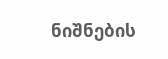ნიშნების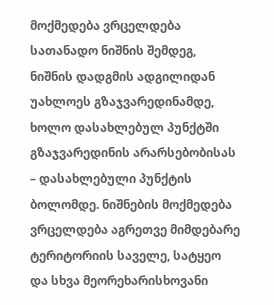მოქმედება ვრცელდება სათანადო ნიშნის შემდეგ, ნიშნის დადგმის ადგილიდან უახლოეს გზაჯვარედინამდე, ხოლო დასახლებულ პუნქტში გზაჯვარედინის არარსებობისას – დასახლებული პუნქტის ბოლომდე. ნიშნების მოქმედება ვრცელდება აგრეთვე მიმდებარე ტერიტორიის საველე, სატყეო და სხვა მეორეხარისხოვანი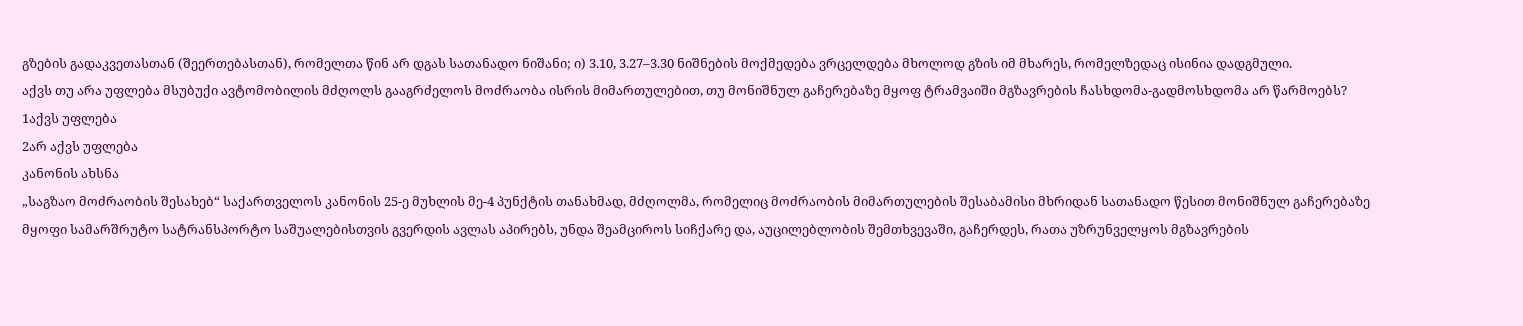გზების გადაკვეთასთან (შეერთებასთან), რომელთა წინ არ დგას სათანადო ნიშანი; ი) 3.10, 3.27–3.30 ნიშნების მოქმედება ვრცელდება მხოლოდ გზის იმ მხარეს, რომელზედაც ისინია დადგმული.
აქვს თუ არა უფლება მსუბუქი ავტომობილის მძღოლს გააგრძელოს მოძრაობა ისრის მიმართულებით, თუ მონიშნულ გაჩერებაზე მყოფ ტრამვაიში მგზავრების ჩასხდომა-გადმოსხდომა არ წარმოებს?
1აქვს უფლება
2არ აქვს უფლება
კანონის ახსნა
„საგზაო მოძრაობის შესახებ“ საქართველოს კანონის 25-ე მუხლის მე-4 პუნქტის თანახმად, მძღოლმა, რომელიც მოძრაობის მიმართულების შესაბამისი მხრიდან სათანადო წესით მონიშნულ გაჩერებაზე მყოფი სამარშრუტო სატრანსპორტო საშუალებისთვის გვერდის ავლას აპირებს, უნდა შეამციროს სიჩქარე და, აუცილებლობის შემთხვევაში, გაჩერდეს, რათა უზრუნველყოს მგზავრების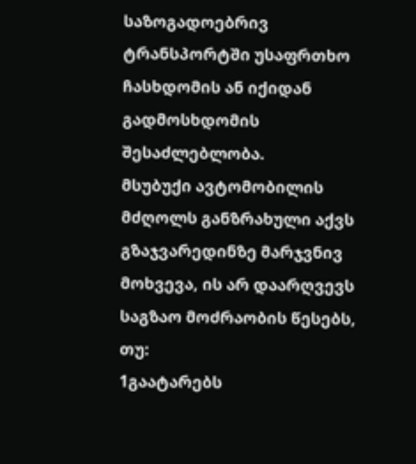საზოგადოებრივ ტრანსპორტში უსაფრთხო ჩასხდომის ან იქიდან გადმოსხდომის შესაძლებლობა.
მსუბუქი ავტომობილის მძღოლს განზრახული აქვს გზაჯვარედინზე მარჯვნივ მოხვევა, ის არ დაარღვევს საგზაო მოძრაობის წესებს, თუ:
1გაატარებს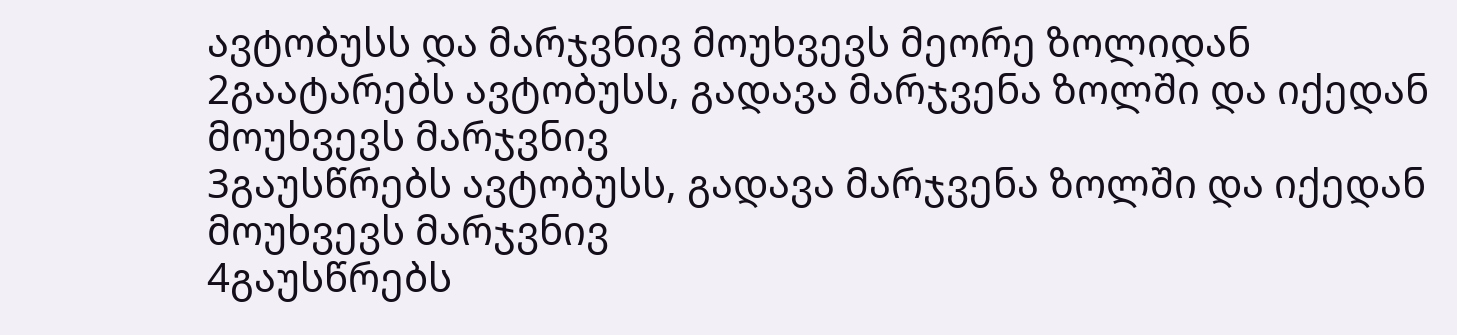ავტობუსს და მარჯვნივ მოუხვევს მეორე ზოლიდან
2გაატარებს ავტობუსს, გადავა მარჯვენა ზოლში და იქედან მოუხვევს მარჯვნივ
3გაუსწრებს ავტობუსს, გადავა მარჯვენა ზოლში და იქედან მოუხვევს მარჯვნივ
4გაუსწრებს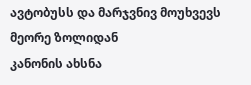ავტობუსს და მარჯვნივ მოუხვევს მეორე ზოლიდან
კანონის ახსნა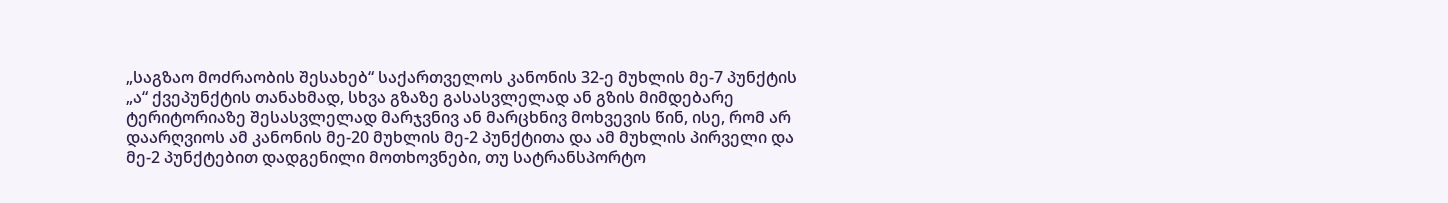„საგზაო მოძრაობის შესახებ“ საქართველოს კანონის 32-ე მუხლის მე-7 პუნქტის „ა“ ქვეპუნქტის თანახმად, სხვა გზაზე გასასვლელად ან გზის მიმდებარე ტერიტორიაზე შესასვლელად მარჯვნივ ან მარცხნივ მოხვევის წინ, ისე, რომ არ დაარღვიოს ამ კანონის მე-20 მუხლის მე-2 პუნქტითა და ამ მუხლის პირველი და მე-2 პუნქტებით დადგენილი მოთხოვნები, თუ სატრანსპორტო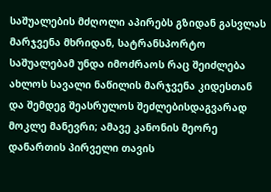საშუალების მძღოლი აპირებს გზიდან გასვლას მარჯვენა მხრიდან, სატრანსპორტო საშუალებამ უნდა იმოძრაოს რაც შეიძლება ახლოს სავალი ნაწილის მარჯვენა კიდესთან და შემდეგ შეასრულოს შეძლებისდაგვარად მოკლე მანევრი; ამავე კანონის მეორე დანართის პირველი თავის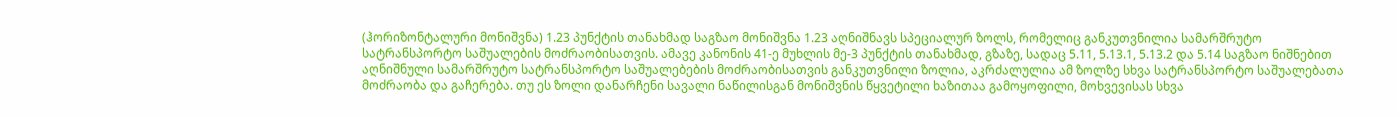(ჰორიზონტალური მონიშვნა) 1.23 პუნქტის თანახმად საგზაო მონიშვნა 1.23 აღნიშნავს სპეციალურ ზოლს, რომელიც განკუთვნილია სამარშრუტო სატრანსპორტო საშუალების მოძრაობისათვის. ამავე კანონის 41-ე მუხლის მე-3 პუნქტის თანახმად, გზაზე, სადაც 5.11, 5.13.1, 5.13.2 და 5.14 საგზაო ნიშნებით აღნიშნული სამარშრუტო სატრანსპორტო საშუალებების მოძრაობისათვის განკუთვნილი ზოლია, აკრძალულია ამ ზოლზე სხვა სატრანსპორტო საშუალებათა მოძრაობა და გაჩერება. თუ ეს ზოლი დანარჩენი სავალი ნაწილისგან მონიშვნის წყვეტილი ხაზითაა გამოყოფილი, მოხვევისას სხვა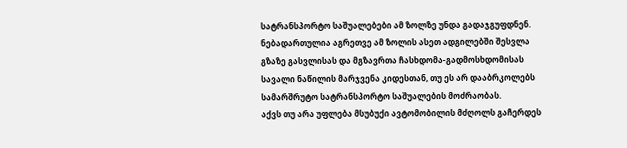სატრანსპორტო საშუალებები ამ ზოლზე უნდა გადაჯგუფდნენ. ნებადართულია აგრეთვე ამ ზოლის ასეთ ადგილებში შესვლა გზაზე გასვლისას და მგზავრთა ჩასხდომა-გადმოსხდომისას სავალი ნაწილის მარჯვენა კიდესთან, თუ ეს არ დააბრკოლებს სამარშრუტო სატრანსპორტო საშუალების მოძრაობას.
აქვს თუ არა უფლება მსუბუქი ავტომობილის მძღოლს გაჩერდეს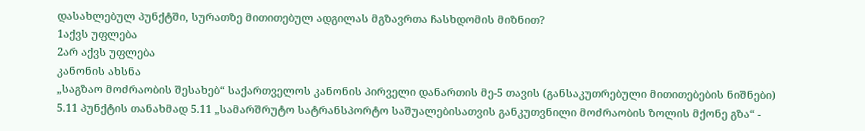დასახლებულ პუნქტში, სურათზე მითითებულ ადგილას მგზავრთა ჩასხდომის მიზნით?
1აქვს უფლება
2არ აქვს უფლება
კანონის ახსნა
„საგზაო მოძრაობის შესახებ“ საქართველოს კანონის პირველი დანართის მე-5 თავის (განსაკუთრებული მითითებების ნიშნები) 5.11 პუნქტის თანახმად 5.11 „სამარშრუტო სატრანსპორტო საშუალებისათვის განკუთვნილი მოძრაობის ზოლის მქონე გზა“ -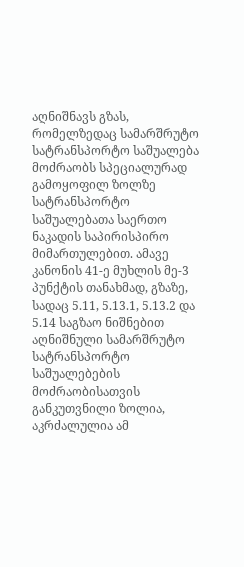აღნიშნავს გზას, რომელზედაც სამარშრუტო სატრანსპორტო საშუალება მოძრაობს სპეციალურად გამოყოფილ ზოლზე სატრანსპორტო საშუალებათა საერთო ნაკადის საპირისპირო მიმართულებით. ამავე კანონის 41-ე მუხლის მე-3 პუნქტის თანახმად, გზაზე, სადაც 5.11, 5.13.1, 5.13.2 და 5.14 საგზაო ნიშნებით აღნიშნული სამარშრუტო სატრანსპორტო საშუალებების მოძრაობისათვის განკუთვნილი ზოლია, აკრძალულია ამ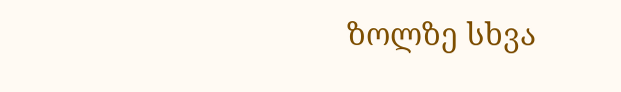ზოლზე სხვა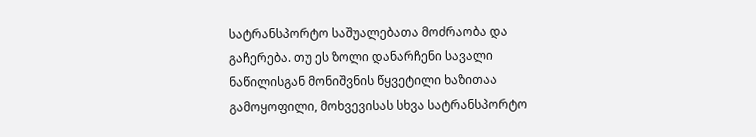სატრანსპორტო საშუალებათა მოძრაობა და გაჩერება. თუ ეს ზოლი დანარჩენი სავალი ნაწილისგან მონიშვნის წყვეტილი ხაზითაა გამოყოფილი, მოხვევისას სხვა სატრანსპორტო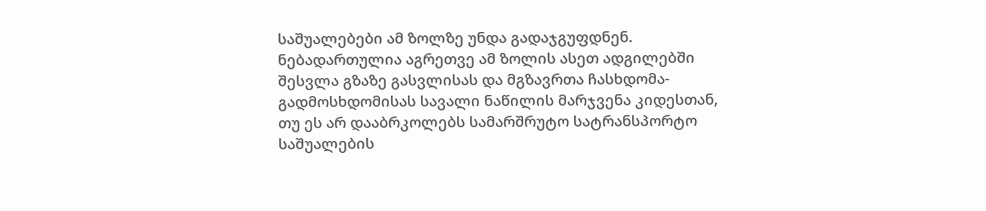საშუალებები ამ ზოლზე უნდა გადაჯგუფდნენ. ნებადართულია აგრეთვე ამ ზოლის ასეთ ადგილებში შესვლა გზაზე გასვლისას და მგზავრთა ჩასხდომა-გადმოსხდომისას სავალი ნაწილის მარჯვენა კიდესთან, თუ ეს არ დააბრკოლებს სამარშრუტო სატრანსპორტო საშუალების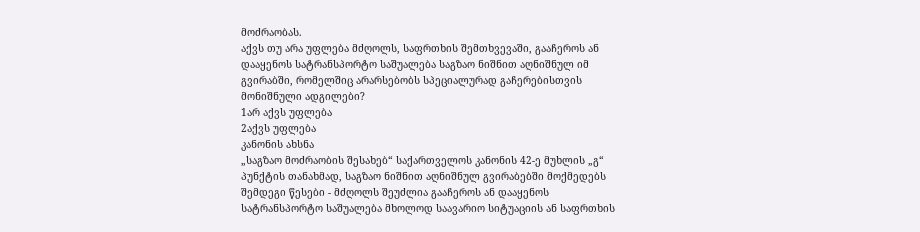მოძრაობას.
აქვს თუ არა უფლება მძღოლს, საფრთხის შემთხვევაში, გააჩეროს ან დააყენოს სატრანსპორტო საშუალება საგზაო ნიშნით აღნიშნულ იმ გვირაბში, რომელშიც არარსებობს სპეციალურად გაჩერებისთვის მონიშნული ადგილები?
1არ აქვს უფლება
2აქვს უფლება
კანონის ახსნა
„საგზაო მოძრაობის შესახებ“ საქართველოს კანონის 42-ე მუხლის „გ“ პუნქტის თანახმად, საგზაო ნიშნით აღნიშნულ გვირაბებში მოქმედებს შემდეგი წესები - მძღოლს შეუძლია გააჩეროს ან დააყენოს სატრანსპორტო საშუალება მხოლოდ საავარიო სიტუაციის ან საფრთხის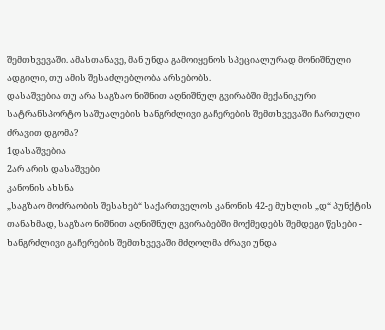შემთხვევაში. ამასთანავე, მან უნდა გამოიყენოს სპეციალურად მონიშნული ადგილი, თუ ამის შესაძლებლობა არსებობს.
დასაშვებია თუ არა საგზაო ნიშნით აღნიშნულ გვირაბში მექანიკური სატრანსპორტო საშუალების ხანგრძლივი გაჩერების შემთხვევაში ჩართული ძრავით დგომა?
1დასაშვებია
2არ არის დასაშვები
კანონის ახსნა
„საგზაო მოძრაობის შესახებ“ საქართველოს კანონის 42-ე მუხლის „დ“ პუნქტის თანახმად, საგზაო ნიშნით აღნიშნულ გვირაბებში მოქმედებს შემდეგი წესები - ხანგრძლივი გაჩერების შემთხვევაში მძღოლმა ძრავი უნდა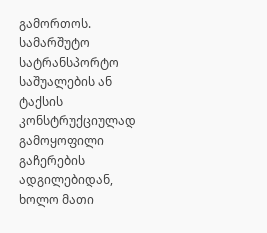გამორთოს.
სამარშუტო სატრანსპორტო საშუალების ან ტაქსის კონსტრუქციულად გამოყოფილი გაჩერების ადგილებიდან, ხოლო მათი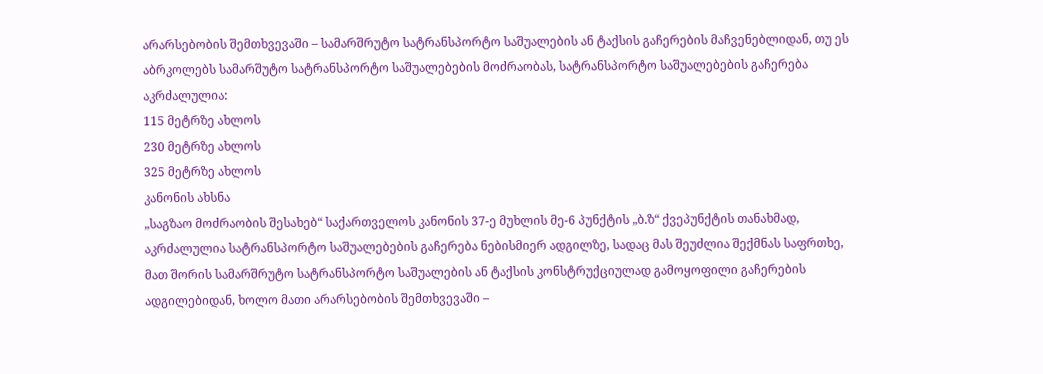არარსებობის შემთხვევაში – სამარშრუტო სატრანსპორტო საშუალების ან ტაქსის გაჩერების მაჩვენებლიდან, თუ ეს აბრკოლებს სამარშუტო სატრანსპორტო საშუალებების მოძრაობას, სატრანსპორტო საშუალებების გაჩერება აკრძალულია:
115 მეტრზე ახლოს
230 მეტრზე ახლოს
325 მეტრზე ახლოს
კანონის ახსნა
„საგზაო მოძრაობის შესახებ“ საქართველოს კანონის 37-ე მუხლის მე-6 პუნქტის „ბ.ზ“ ქვეპუნქტის თანახმად, აკრძალულია სატრანსპორტო საშუალებების გაჩერება ნებისმიერ ადგილზე, სადაც მას შეუძლია შექმნას საფრთხე, მათ შორის სამარშრუტო სატრანსპორტო საშუალების ან ტაქსის კონსტრუქციულად გამოყოფილი გაჩერების ადგილებიდან, ხოლო მათი არარსებობის შემთხვევაში –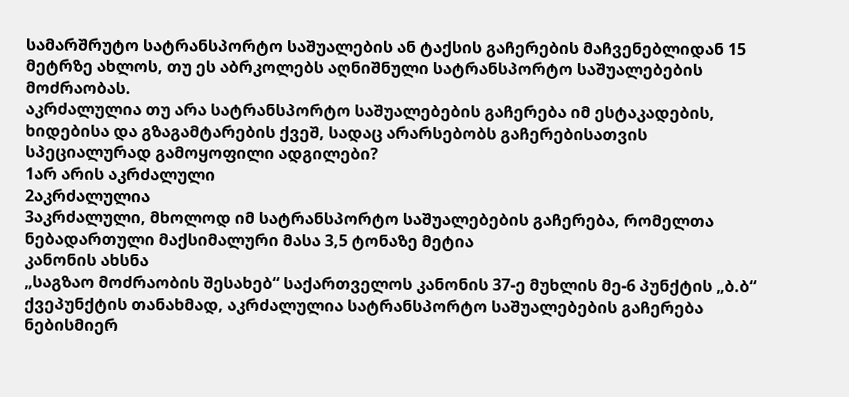სამარშრუტო სატრანსპორტო საშუალების ან ტაქსის გაჩერების მაჩვენებლიდან 15 მეტრზე ახლოს, თუ ეს აბრკოლებს აღნიშნული სატრანსპორტო საშუალებების მოძრაობას.
აკრძალულია თუ არა სატრანსპორტო საშუალებების გაჩერება იმ ესტაკადების, ხიდებისა და გზაგამტარების ქვეშ, სადაც არარსებობს გაჩერებისათვის სპეციალურად გამოყოფილი ადგილები?
1არ არის აკრძალული
2აკრძალულია
3აკრძალული, მხოლოდ იმ სატრანსპორტო საშუალებების გაჩერება, რომელთა ნებადართული მაქსიმალური მასა 3,5 ტონაზე მეტია
კანონის ახსნა
„საგზაო მოძრაობის შესახებ“ საქართველოს კანონის 37-ე მუხლის მე-6 პუნქტის „ბ.ბ“ ქვეპუნქტის თანახმად, აკრძალულია სატრანსპორტო საშუალებების გაჩერება ნებისმიერ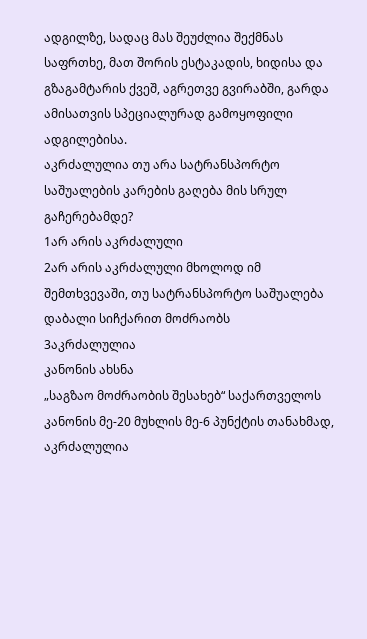ადგილზე, სადაც მას შეუძლია შექმნას საფრთხე, მათ შორის ესტაკადის, ხიდისა და გზაგამტარის ქვეშ, აგრეთვე გვირაბში, გარდა ამისათვის სპეციალურად გამოყოფილი ადგილებისა.
აკრძალულია თუ არა სატრანსპორტო საშუალების კარების გაღება მის სრულ გაჩერებამდე?
1არ არის აკრძალული
2არ არის აკრძალული მხოლოდ იმ შემთხვევაში, თუ სატრანსპორტო საშუალება დაბალი სიჩქარით მოძრაობს
3აკრძალულია
კანონის ახსნა
„საგზაო მოძრაობის შესახებ“ საქართველოს კანონის მე-20 მუხლის მე-6 პუნქტის თანახმად, აკრძალულია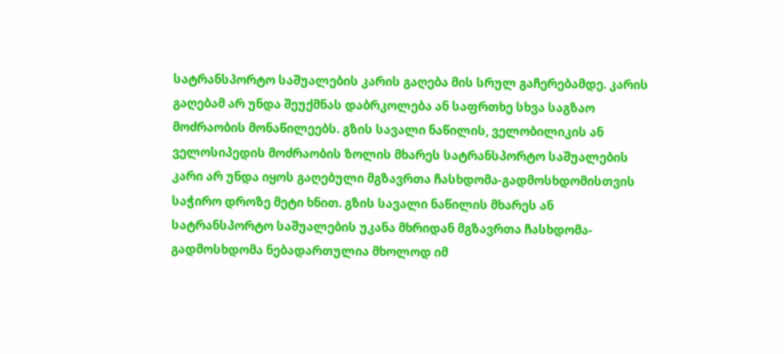სატრანსპორტო საშუალების კარის გაღება მის სრულ გაჩერებამდე. კარის გაღებამ არ უნდა შეუქმნას დაბრკოლება ან საფრთხე სხვა საგზაო მოძრაობის მონაწილეებს. გზის სავალი ნაწილის, ველობილიკის ან ველოსიპედის მოძრაობის ზოლის მხარეს სატრანსპორტო საშუალების კარი არ უნდა იყოს გაღებული მგზავრთა ჩასხდომა-გადმოსხდომისთვის საჭირო დროზე მეტი ხნით. გზის სავალი ნაწილის მხარეს ან სატრანსპორტო საშუალების უკანა მხრიდან მგზავრთა ჩასხდომა-გადმოსხდომა ნებადართულია მხოლოდ იმ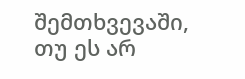შემთხვევაში, თუ ეს არ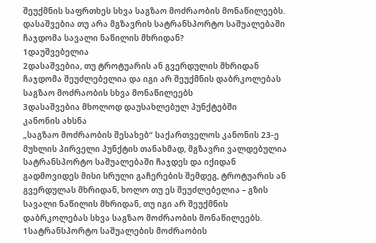შეუქმნის საფრთხეს სხვა საგზაო მოძრაობის მონაწილეებს.
დასაშვებია თუ არა მგზავრის სატრანსპორტო საშუალებაში ჩაჯდომა სავალი ნაწილის მხრიდან?
1დაუშვებელია
2დასაშვებია, თუ ტროტუარის ან გვერდულის მხრიდან ჩაჯდომა შეუძლებელია და იგი არ შეუქმნის დაბრკოლებას საგზაო მოძრაობის სხვა მონაწილეებს
3დასაშვებია მხოლოდ დაუსახლებულ პუნქტებში
კანონის ახსნა
„საგზაო მოძრაობის შესახებ“ საქართველოს კანონის 23-ე მუხლის პირველი პუნქტის თანახმად, მგზავრი ვალდებულია სატრანსპორტო საშუალებაში ჩაჯდეს და იქიდან გადმოვიდეს მისი სრული გაჩერების შემდეგ, ტროტუარის ან გვერდულას მხრიდან, ხოლო თუ ეს შეუძლებელია – გზის სავალი ნაწილის მხრიდან, თუ იგი არ შეუქმნის დაბრკოლებას სხვა საგზაო მოძრაობის მონაწილეებს.
1სატრანსპორტო საშუალების მოძრაობის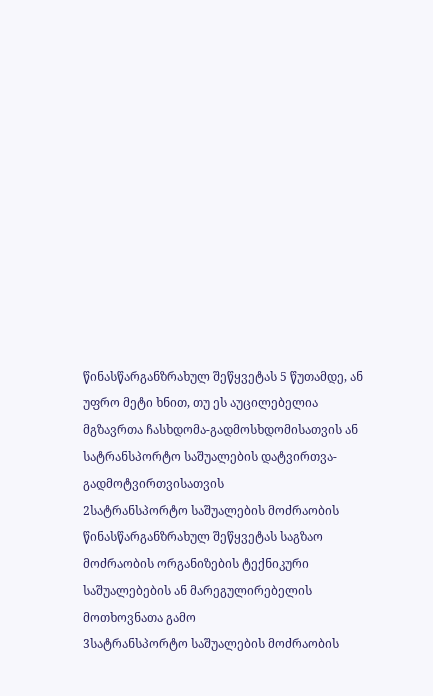წინასწარგანზრახულ შეწყვეტას 5 წუთამდე, ან უფრო მეტი ხნით, თუ ეს აუცილებელია მგზავრთა ჩასხდომა-გადმოსხდომისათვის ან სატრანსპორტო საშუალების დატვირთვა-გადმოტვირთვისათვის
2სატრანსპორტო საშუალების მოძრაობის წინასწარგანზრახულ შეწყვეტას საგზაო მოძრაობის ორგანიზების ტექნიკური საშუალებების ან მარეგულირებელის მოთხოვნათა გამო
3სატრანსპორტო საშუალების მოძრაობის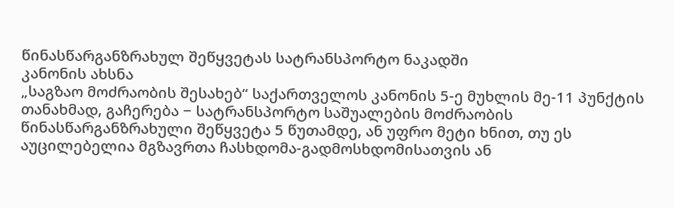წინასწარგანზრახულ შეწყვეტას სატრანსპორტო ნაკადში
კანონის ახსნა
„საგზაო მოძრაობის შესახებ“ საქართველოს კანონის 5-ე მუხლის მე-11 პუნქტის თანახმად, გაჩერება − სატრანსპორტო საშუალების მოძრაობის წინასწარგანზრახული შეწყვეტა 5 წუთამდე, ან უფრო მეტი ხნით, თუ ეს აუცილებელია მგზავრთა ჩასხდომა-გადმოსხდომისათვის ან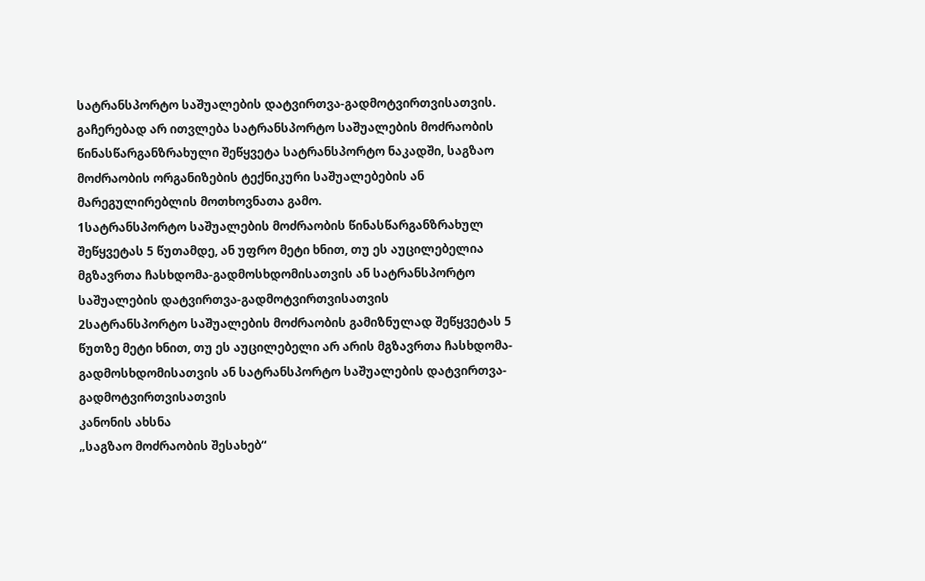სატრანსპორტო საშუალების დატვირთვა-გადმოტვირთვისათვის. გაჩერებად არ ითვლება სატრანსპორტო საშუალების მოძრაობის წინასწარგანზრახული შეწყვეტა სატრანსპორტო ნაკადში, საგზაო მოძრაობის ორგანიზების ტექნიკური საშუალებების ან მარეგულირებლის მოთხოვნათა გამო.
1სატრანსპორტო საშუალების მოძრაობის წინასწარგანზრახულ შეწყვეტას 5 წუთამდე, ან უფრო მეტი ხნით, თუ ეს აუცილებელია მგზავრთა ჩასხდომა-გადმოსხდომისათვის ან სატრანსპორტო საშუალების დატვირთვა-გადმოტვირთვისათვის
2სატრანსპორტო საშუალების მოძრაობის გამიზნულად შეწყვეტას 5 წუთზე მეტი ხნით, თუ ეს აუცილებელი არ არის მგზავრთა ჩასხდომა-გადმოსხდომისათვის ან სატრანსპორტო საშუალების დატვირთვა-გადმოტვირთვისათვის
კანონის ახსნა
„საგზაო მოძრაობის შესახებ“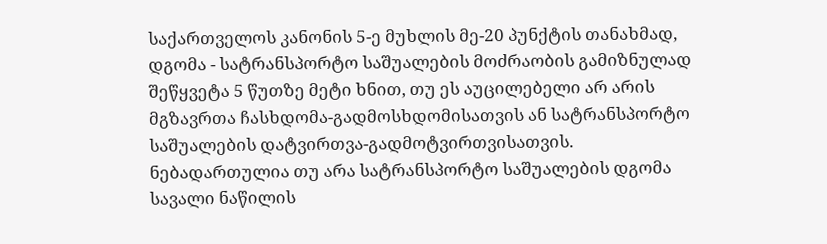საქართველოს კანონის 5-ე მუხლის მე-20 პუნქტის თანახმად, დგომა - სატრანსპორტო საშუალების მოძრაობის გამიზნულად შეწყვეტა 5 წუთზე მეტი ხნით, თუ ეს აუცილებელი არ არის მგზავრთა ჩასხდომა-გადმოსხდომისათვის ან სატრანსპორტო საშუალების დატვირთვა-გადმოტვირთვისათვის.
ნებადართულია თუ არა სატრანსპორტო საშუალების დგომა სავალი ნაწილის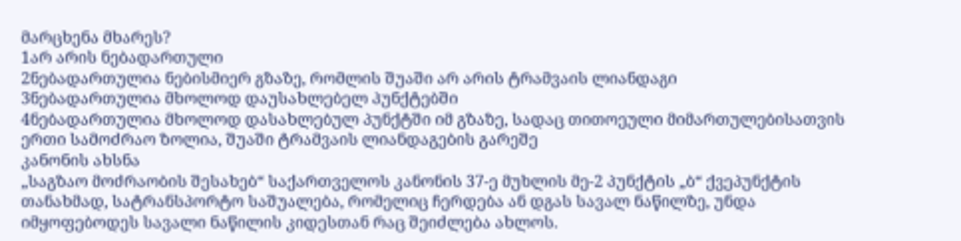მარცხენა მხარეს?
1არ არის ნებადართული
2ნებადართულია ნებისმიერ გზაზე, რომლის შუაში არ არის ტრამვაის ლიანდაგი
3ნებადართულია მხოლოდ დაუსახლებელ პუნქტებში
4ნებადართულია მხოლოდ დასახლებულ პუნქტში იმ გზაზე, სადაც თითოეული მიმართულებისათვის ერთი სამოძრაო ზოლია, შუაში ტრამვაის ლიანდაგების გარეშე
კანონის ახსნა
„საგზაო მოძრაობის შესახებ“ საქართველოს კანონის 37-ე მუხლის მე-2 პუნქტის „ბ“ ქვეპუნქტის თანახმად, სატრანსპორტო საშუალება, რომელიც ჩერდება ან დგას სავალ ნაწილზე, უნდა იმყოფებოდეს სავალი ნაწილის კიდესთან რაც შეიძლება ახლოს.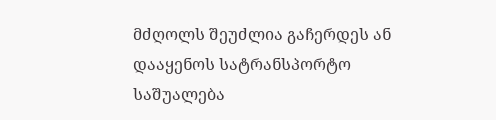მძღოლს შეუძლია გაჩერდეს ან დააყენოს სატრანსპორტო საშუალება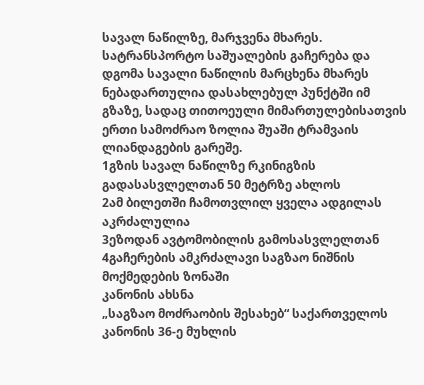სავალ ნაწილზე, მარჯვენა მხარეს. სატრანსპორტო საშუალების გაჩერება და დგომა სავალი ნაწილის მარცხენა მხარეს ნებადართულია დასახლებულ პუნქტში იმ გზაზე, სადაც თითოეული მიმართულებისათვის ერთი სამოძრაო ზოლია შუაში ტრამვაის ლიანდაგების გარეშე.
1გზის სავალ ნაწილზე რკინიგზის გადასასვლელთან 50 მეტრზე ახლოს
2ამ ბილეთში ჩამოთვლილ ყველა ადგილას აკრძალულია
3ეზოდან ავტომობილის გამოსასვლელთან
4გაჩერების ამკრძალავი საგზაო ნიშნის მოქმედების ზონაში
კანონის ახსნა
„საგზაო მოძრაობის შესახებ“ საქართველოს კანონის 36-ე მუხლის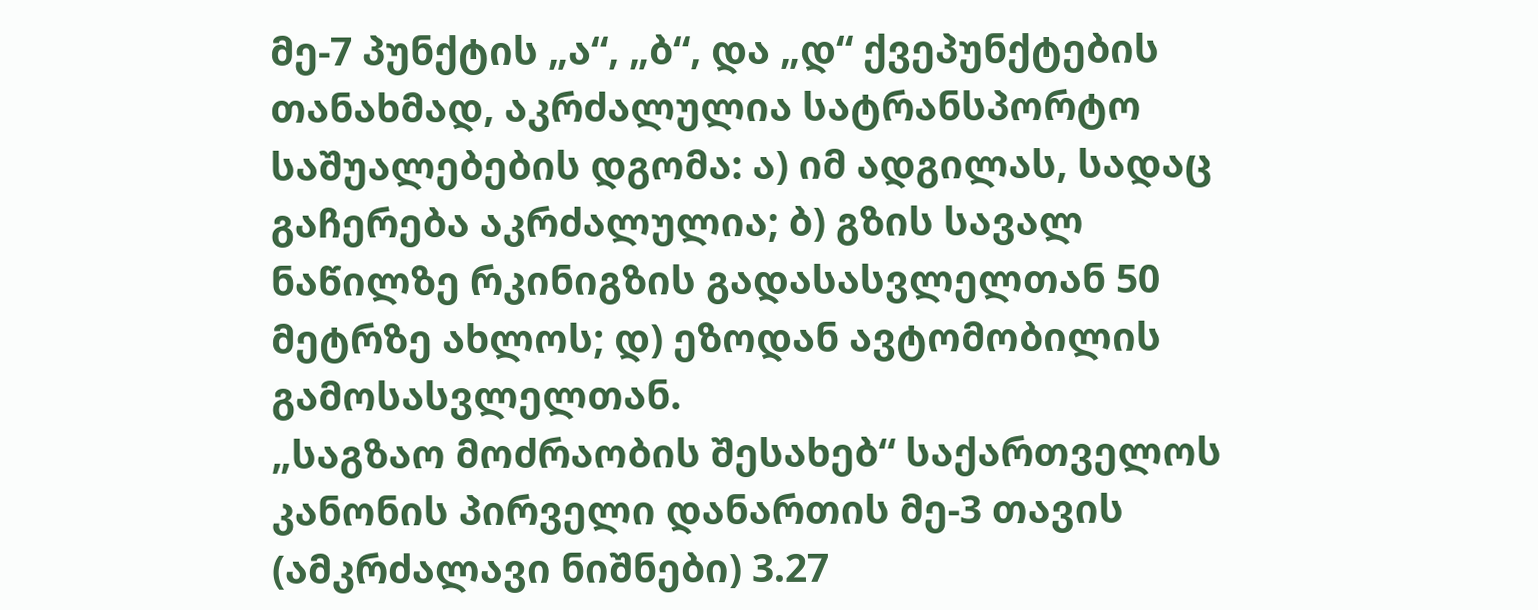მე-7 პუნქტის „ა“, „ბ“, და „დ“ ქვეპუნქტების თანახმად, აკრძალულია სატრანსპორტო საშუალებების დგომა: ა) იმ ადგილას, სადაც გაჩერება აკრძალულია; ბ) გზის სავალ ნაწილზე რკინიგზის გადასასვლელთან 50 მეტრზე ახლოს; დ) ეზოდან ავტომობილის გამოსასვლელთან.
„საგზაო მოძრაობის შესახებ“ საქართველოს კანონის პირველი დანართის მე-3 თავის (ამკრძალავი ნიშნები) 3.27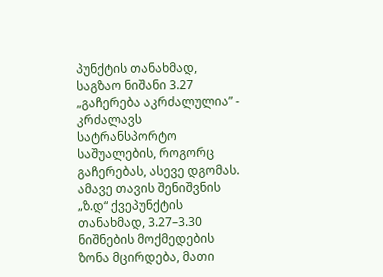პუნქტის თანახმად, საგზაო ნიშანი 3.27 „გაჩერება აკრძალულია” - კრძალავს სატრანსპორტო საშუალების, როგორც გაჩერებას, ასევე დგომას. ამავე თავის შენიშვნის „ზ.დ“ ქვეპუნქტის თანახმად, 3.27–3.30 ნიშნების მოქმედების ზონა მცირდება, მათი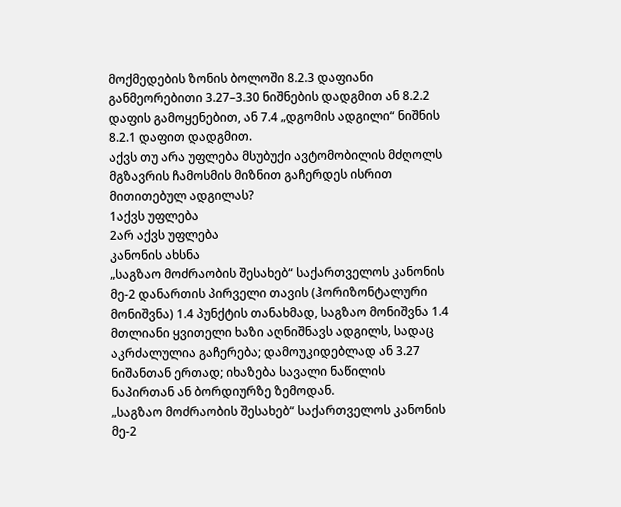მოქმედების ზონის ბოლოში 8.2.3 დაფიანი განმეორებითი 3.27–3.30 ნიშნების დადგმით ან 8.2.2 დაფის გამოყენებით, ან 7.4 „დგომის ადგილი“ ნიშნის 8.2.1 დაფით დადგმით.
აქვს თუ არა უფლება მსუბუქი ავტომობილის მძღოლს მგზავრის ჩამოსმის მიზნით გაჩერდეს ისრით მითითებულ ადგილას?
1აქვს უფლება
2არ აქვს უფლება
კანონის ახსნა
„საგზაო მოძრაობის შესახებ“ საქართველოს კანონის მე-2 დანართის პირველი თავის (ჰორიზონტალური მონიშვნა) 1.4 პუნქტის თანახმად, საგზაო მონიშვნა 1.4 მთლიანი ყვითელი ხაზი აღნიშნავს ადგილს, სადაც აკრძალულია გაჩერება; დამოუკიდებლად ან 3.27 ნიშანთან ერთად; იხაზება სავალი ნაწილის ნაპირთან ან ბორდიურზე ზემოდან.
„საგზაო მოძრაობის შესახებ“ საქართველოს კანონის მე-2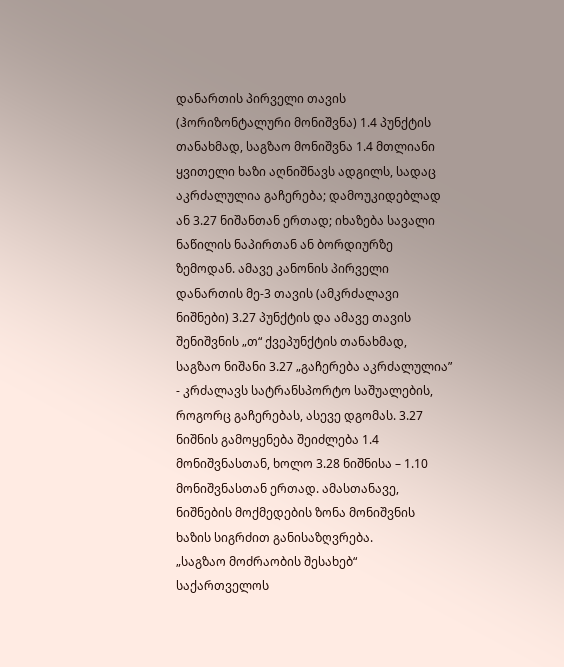დანართის პირველი თავის (ჰორიზონტალური მონიშვნა) 1.4 პუნქტის თანახმად, საგზაო მონიშვნა 1.4 მთლიანი ყვითელი ხაზი აღნიშნავს ადგილს, სადაც აკრძალულია გაჩერება; დამოუკიდებლად ან 3.27 ნიშანთან ერთად; იხაზება სავალი ნაწილის ნაპირთან ან ბორდიურზე ზემოდან. ამავე კანონის პირველი დანართის მე-3 თავის (ამკრძალავი ნიშნები) 3.27 პუნქტის და ამავე თავის შენიშვნის „თ“ ქვეპუნქტის თანახმად, საგზაო ნიშანი 3.27 „გაჩერება აკრძალულია” - კრძალავს სატრანსპორტო საშუალების, როგორც გაჩერებას, ასევე დგომას. 3.27 ნიშნის გამოყენება შეიძლება 1.4 მონიშვნასთან, ხოლო 3.28 ნიშნისა – 1.10 მონიშვნასთან ერთად. ამასთანავე, ნიშნების მოქმედების ზონა მონიშვნის ხაზის სიგრძით განისაზღვრება.
„საგზაო მოძრაობის შესახებ“ საქართველოს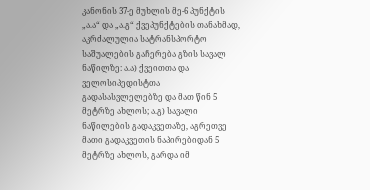კანონის 37-ე მუხლის მე-6 პუნქტის „ა.ა“ და „ა.გ“ ქვეპუნქტების თანახმად, აკრძალულია სატრანსპორტო საშუალების გაჩერება გზის სავალ ნაწილზე: ა.ა) ქვეითთა და ველოსიპედისტთა გადასასვლელებზე და მათ წინ 5 მეტრზე ახლოს; ა.გ) სავალი ნაწილების გადაკვეთაზე, აგრეთვე მათი გადაკვეთის ნაპირებიდან 5 მეტრზე ახლოს, გარდა იმ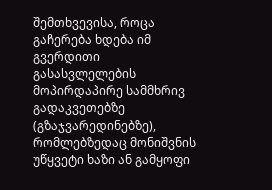შემთხვევისა, როცა გაჩერება ხდება იმ გვერდითი გასასვლელების მოპირდაპირე სამმხრივ გადაკვეთებზე (გზაჯვარედინებზე), რომლებზედაც მონიშვნის უწყვეტი ხაზი ან გამყოფი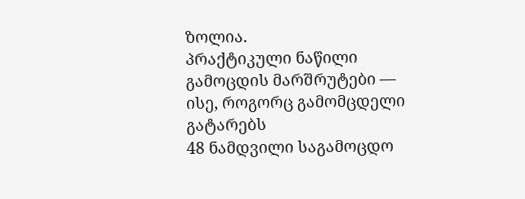ზოლია.
პრაქტიკული ნაწილი
გამოცდის მარშრუტები — ისე, როგორც გამომცდელი გატარებს
48 ნამდვილი საგამოცდო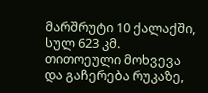მარშრუტი 10 ქალაქში, სულ 623 კმ. თითოეული მოხვევა და გაჩერება რუკაზე,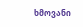ხმოვანი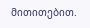მითითებით.